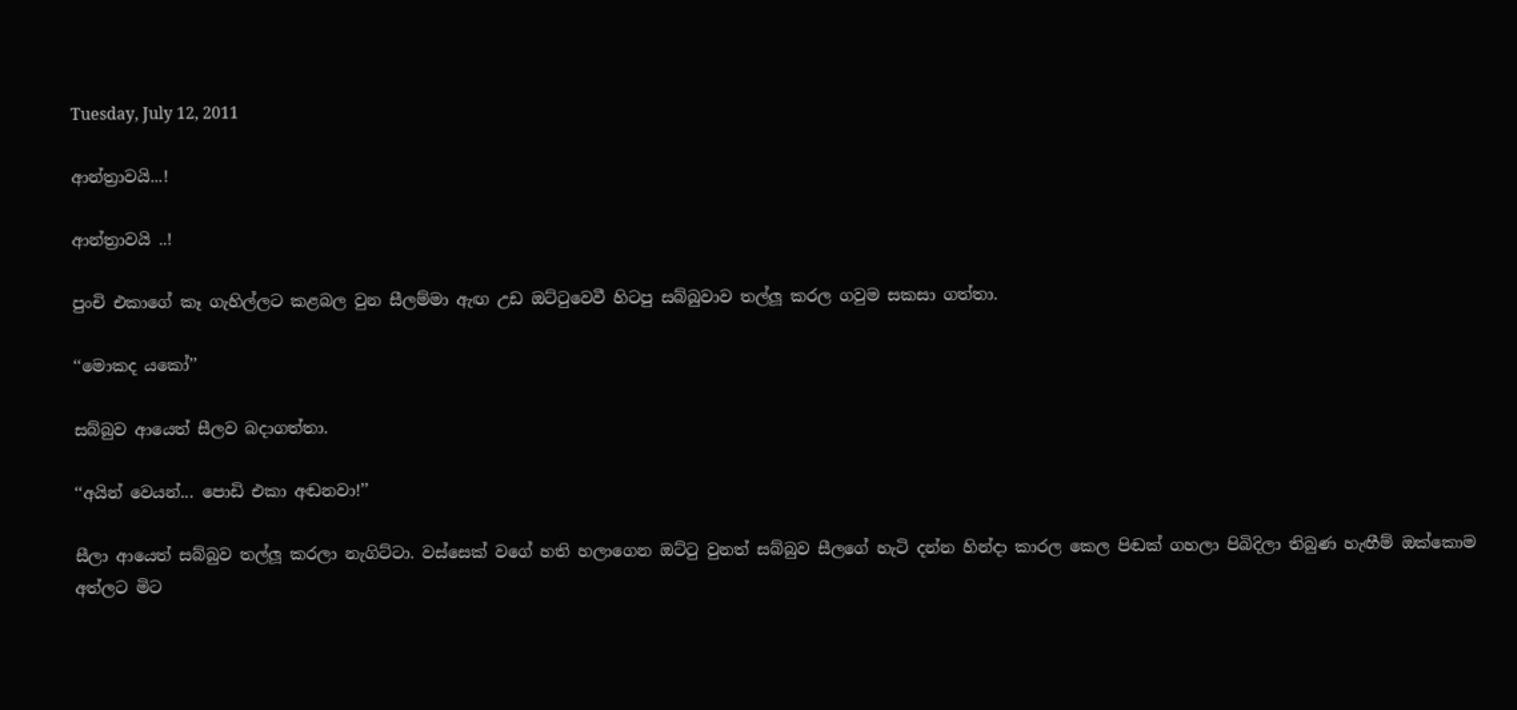Tuesday, July 12, 2011

ආන්ත්‍රාවයි...!

ආන්ත්‍රාවයි ..!

පුංචි එකාගේ කෑ ගැහිල්ලට කළබල වුන සීලම්මා ඇඟ උඩ ඔට්ටුවෙවී හිටපු සබ්බුවාව තල්ලූ කරල ගවුම සකසා ගත්තා.

‘‘මොකද යකෝ’’

සබ්බුව ආයෙත් සීලව බදාගත්තා.

‘‘අයින් වෙයන්... පොඩි එකා අඬනවා!’’

සීලා ආයෙත් සබ්බුව තල්ලූ කරලා නැගිට්ටා. වස්සෙක් වගේ හති හලාගෙන ඔට්ටු වුනත් සබ්බුව සීලගේ හැටි දන්න හින්දා කාරල කෙල පිඬක් ගහලා පිබිදිලා තිබුණ හැඟීම් ඔක්කොම අත්ලට මිට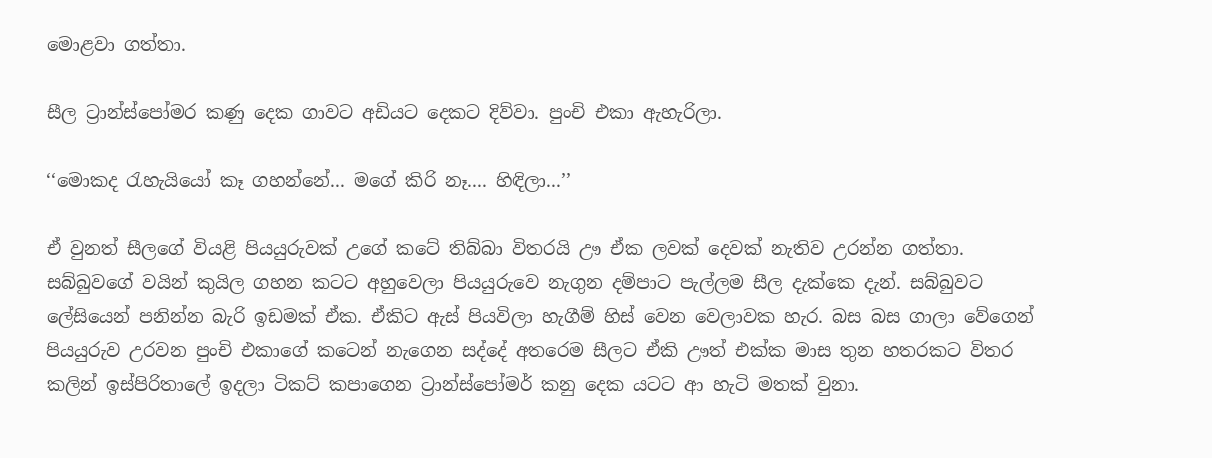මොළවා ගත්තා.

සීල ට්‍රාන්ස්පෝමර කණු දෙක ගාවට අඩියට දෙකට දිව්වා. පුංචි එකා ඇහැරිලා.

‘‘මොකද රැහැයියෝ කෑ ගහන්නේ... මගේ කිරි නෑ.... හිඳිලා...’’

ඒ වුනත් සීලගේ වියළි පියයුරුවක් උගේ කටේ තිබ්බා විතරයි ඌ ඒක ලවක් දෙවක් නැතිව උරන්න ගත්තා. සබ්බුවගේ වයින් කුයිල ගහන කටට අහුවෙලා පියයුරුවෙ නැගුන දම්පාට පැල්ලම සීල දැක්කෙ දැන්. සබ්බුවට ලේසියෙන් පනින්න බැරි ඉඩමක් ඒක. ඒකිට ඇස් පියවිලා හැගීම් හිස් වෙන වෙලාවක හැර. බස බස ගාලා වේගෙන් පියයුරුව උරවන පුංචි එකාගේ කටෙන් නැගෙන සද්දේ අතරෙම සීලට ඒකි ඌත් එක්ක මාස තුන හතරකට විතර කලින් ඉස්පිරිතාලේ ඉදලා ටිකට් කපාගෙන ට්‍රාන්ස්පෝමර් කනු දෙක යටට ආ හැටි මතක් වුනා.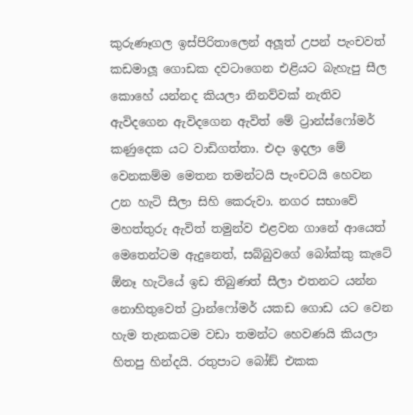කුරුණෑගල ඉස්පිරිතාලෙන් අලූත් උපන් පැංචවත් කඩමාලූ ගොඩක දවටාගෙන එළියට බැහැපු සීල කොහේ යන්නද කියලා නිනව්වක් නැතිව ඇවිදගෙන ඇවිදගෙන ඇවිත් මේ ට්‍රාන්ස්ෆෝමර් කණුදෙක යට වාඩිගත්තා. එදා ඉදලා මේ වෙනකම්ම මෙතන තමන්ටයි පැංචටයි හෙවන උන හැටි සීලා සිහි කෙරුවා. නගර සභාවේ මහත්තුරු ඇවිත් තමුන්ව එළවන ගානේ ආයෙත් මෙතෙන්ටම ඇදුනෙත්, සබ්බුවගේ බෝක්කු කැටේ  ඕනෑ හැටියේ ඉඩ තිබුණත් සීලා එතනට යන්න නොහිතුවෙත් ට්‍රාන්ෆෝමර් යකඩ ගොඩ යට වෙන හැම තැනකටම වඩා තමන්ට හෙවණයි කියලා හිතපු හින්දයි. රතුපාට බෝඞ් එකක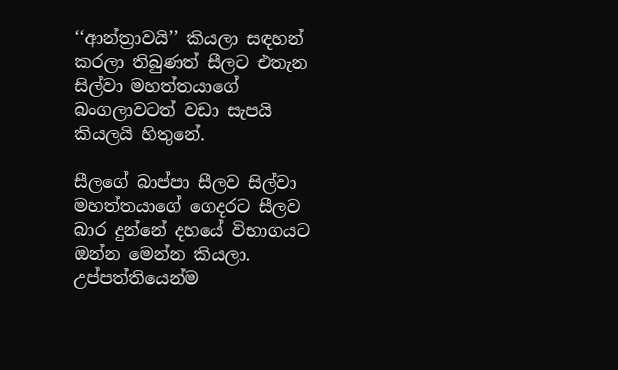‘‘ආන්ත්‍රාවයි’’ කියලා සඳහන් කරලා තිබුණත් සීලට එතැන සිල්වා මහත්තයාගේ බංගලාවටත් වඩා සැපයි කියලයි හිතුනේ.

සීලගේ බාප්පා සීලව සිල්වා මහත්තයාගේ ගෙදරට සීලව බාර දුන්නේ දහයේ විභාගයට ඔන්න මෙන්න කියලා. උප්පත්තියෙන්ම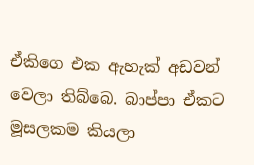ඒකිග‍ෙ එක ඇහැක් අඩවන් වෙලා තිබ්බෙ. බාප්පා ඒකට මූසලකම කියලා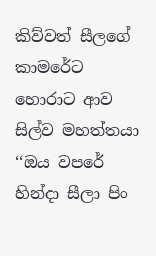කිව්වත් සීලගේ කාමරේට හොරාට ආව සිල්ව මහත්තයා ‘‘ඔය වපරේ හින්දා සීලා පිං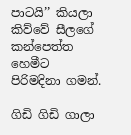පාටයි’’ කියලා කිව්වේ සීලගේ කන්පෙත්ත හෙමීට පිරිමදිනා ගමන්.

ගිඩි ගිඩි ගාලා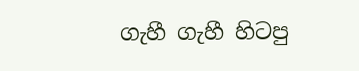ගැහී ගැහී හිටපු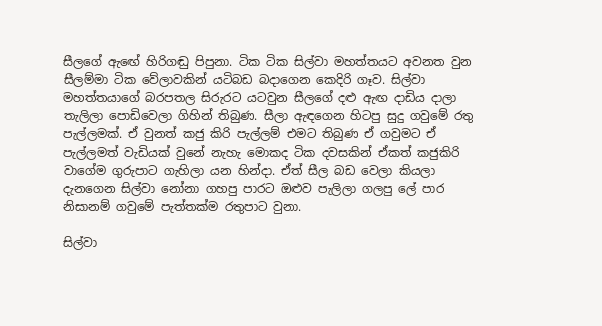සීලගේ ඇඟ‍ේ හිරිගඬු පිපුනා. ටික ටික සිල්වා මහත්තයට අවනත වුන සීලම්මා ටික වේලාවකින් යටිබඩ බදාගෙන කෙදිරි ගෑව. සිල්වා මහත්තයාගේ බරපතල සිරුරට යටවුන සීලගේ දළු ඇඟ දාඩිය දාලා තැලිලා පොඩිවෙලා ගිහින් තිබුණ. සීලා ඇඳගෙන හිටපු සුදු ගවුමේ රතු පැල්ලමක්. ඒ වුනත් කජු කිරි පැල්ලම් එමට තිබුණ ඒ ගවුමට ඒ පැල්ලමත් වැඩියක් වුනේ නැහැ මොකද ටික දවසකින් ඒකත් කජුකිරි වාගේම ගුරුපාට ගැහිලා යන හින්දා. ඒත් සීල බඩ වෙලා කියලා දැනගෙන සිල්වා නෝනා ගහපු පාරට ඔළුව පැලිලා ගලපු ලේ පාර නිසානම් ගවුමේ පැත්තක්ම රතුපාට වුනා.

සිල්වා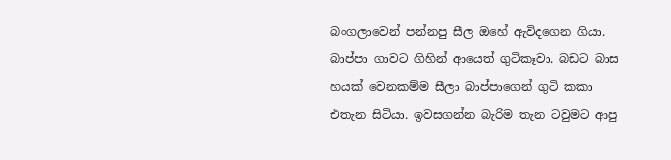බංගලාවෙන් පන්නපු සීල ඔහේ ඇවිදගෙන ගියා. බාප්පා ගාවට ගිහින් ආයෙත් ගුටිකෑවා. බඩට බාස හයක් වෙනකම්ම සීලා බාප්පාගෙන් ගුටි කකා එතැන සිටියා. ඉවසගන්න බැරිම තැන ටවුමට ආපු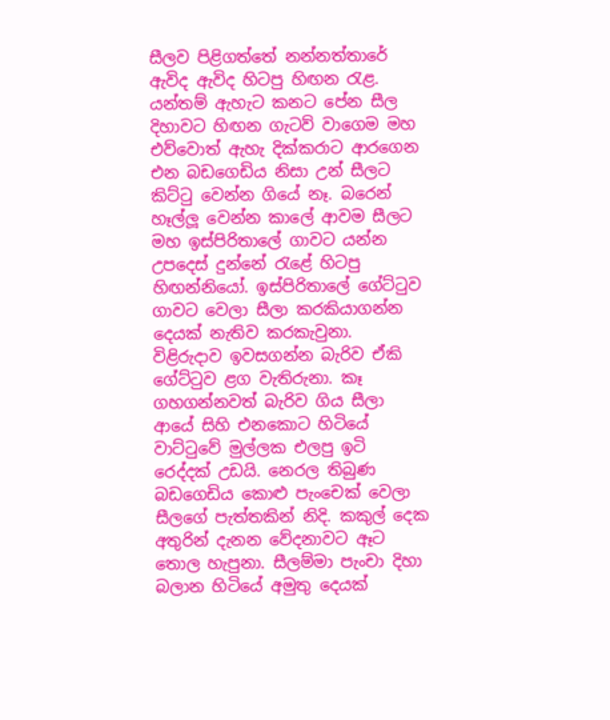සීලව පිළිගත්තේ නන්නත්තාරේ ඇවිද ඇවිද හිටපු හිඟන රැළ. යන්තම් ඇහැට කනට පේන සීල දිහාවට හිඟන ගැටව් වාගෙම මහ එව්වොත් ඇහැ දික්කරාට ආරගෙන එන බඩගෙඩිය නිසා උන් සීලට කිට්ටු වෙන්න ගියේ නෑ. බරෙන් හෑල්ලූ වෙන්න කාලේ ආවම සීලට මහ ඉස්පිරිතාලේ ගාවට යන්න උපදෙස් දුන්නේ රැළේ හිටපු හිඟන්නියෝ. ඉස්පිරිතාලේ ගේට්ටුව ගාවට වෙලා සීලා කරකියාගන්න දෙයක් නැතිව කරකැවුනා. විළිරුදාව ඉවසගන්න බැරිව ඒකි ගේට්ටුව ළග වැතිරුනා. කෑ ගහගන්නවත් බැරිව ගිය සීලා ආයේ සිහි එනකොට හිටියේ වාට්ටුවේ මුල්ලක එලපු ඉටි රෙද්දක් උඩයි. නෙරල තිබුණ බඩගෙඩිය කොළු පැංචෙක් වෙලා සීලගේ පැත්තකින් නිදි. කකුල් දෙක අතුරින් දැනන වේදනාවට ඈට තොල හැපුනා. සීලම්මා පැංචා දිහා බලාන හිටියේ අමුතු දෙයක්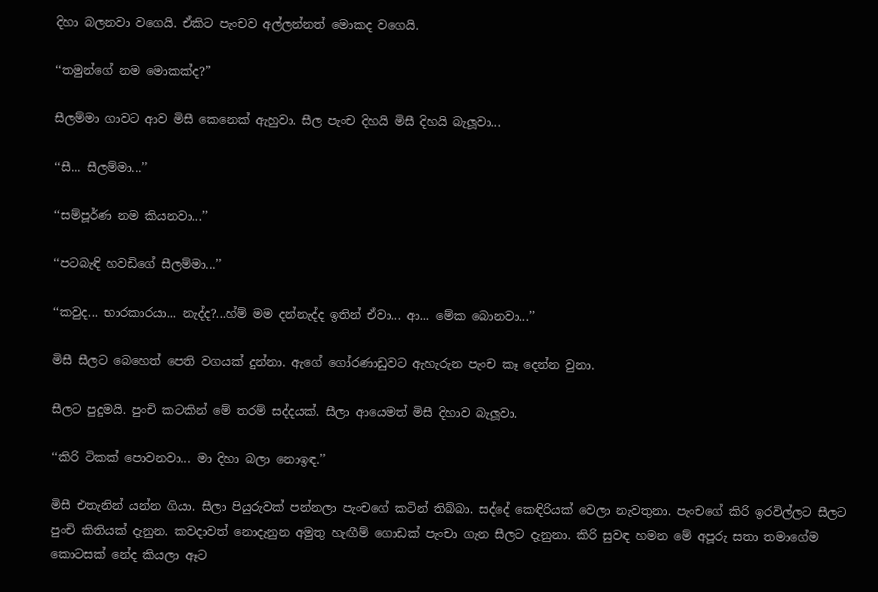දිහා බලනවා වගෙයි. ඒකිට පැංචව අල්ලන්නත් මොකද වගෙයි.

‘‘තමුන්ගේ නම මොකක්ද?”

සීලම්මා ගාවට ආව මිසී කෙනෙක් ඇහුවා. සීල පැංච දිහයි මිසී දිහයි බැලූවා...

‘‘සී... සීලම්මා...’’

‘‘සම්පූර්ණ නම කියනවා...’’

‘‘පටබැඳි හවඩිගේ සීලම්මා...’’

‘‘කවුද... භාරකාරයා... නැද්ද?...හ්ම් මම දන්නැද්ද ඉතින් ඒවා... ආ... මේක බොනවා...’’

මිසී සීලට බෙහෙත් පෙති වගයක් දුන්නා. ඇගේ ගෝරණාඩුවට ඇහැරුන පැංච කෑ දෙන්න වුනා.

සීලට පුදුමයි. පුංචි කටකින් මේ තරම් සද්දයක්. සීලා ආයෙමත් මිසී දිහාව බැලූවා.

‘‘කිරි ටිකක් පොවනවා... මා දිහා බලා නොඉඳ.’’

මිසී එතැනින් යන්න ගියා. සීලා පියුරුවක් පන්නලා පැංචගේ කටින් තිබ්බා. සද්දේ කෙඳිරියක් වෙලා නැවතුනා. පැංචගේ කිරි ඉරවිල්ලට සීලට පුංචි කිතියක් දැනුන. කවදාවත් නොදැනුන අමුතු හැඟීම් ගොඩක් පැංචා ගැන සීලට දැනුනා. කිරි සුවඳ හමන මේ අපූරු සතා තමාගේම කොටසක් නේද කියලා ඈට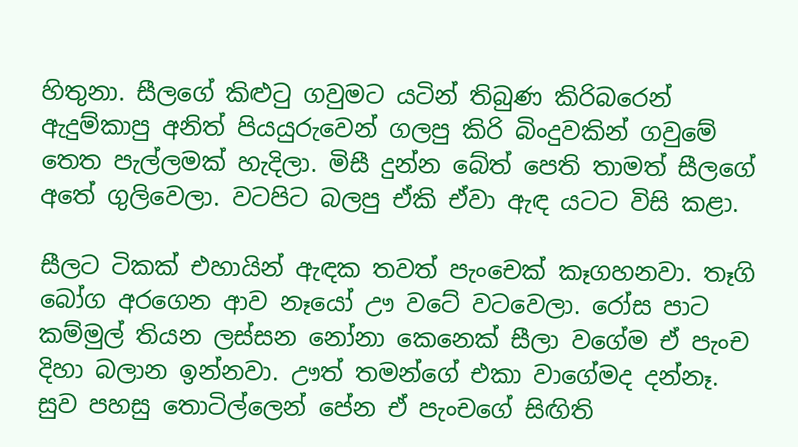හිතුනා. සීලගේ කිළුටු ගවුමට යටින් තිබුණ කිරිබරෙන් ඇදුම්කාපු අනිත් පියයුරුවෙන් ගලපු කිරි බිංදුවකින් ගවුමේ තෙත පැල්ලමක් හැදිලා. මිසී දුන්න බේත් පෙති තාමත් සීලගේ අතේ ගුලිවෙලා. වටපිට බලපු ඒකි ඒවා ඇඳ යටට විසි කළා.

සීලට ටිකක් එහායින් ඇඳක තවත් පැංචෙක් කෑගහනවා. තෑගි බෝග අරගෙන ආව නෑයෝ ඌ වටේ වටවෙලා. රෝස පාට කම්මුල් තියන ලස්සන නෝනා කෙනෙක් සීලා වගේම ඒ පැංච දිහා බලාන ඉන්නවා. ඌත් තමන්ගේ එකා වාගේමද දන්නෑ. සුව පහසු තොටිල්ලෙන් පේන ඒ පැංචගේ සිඟිති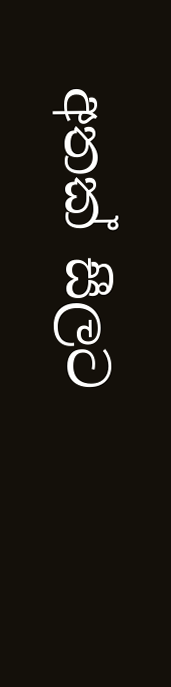අතක් සීලට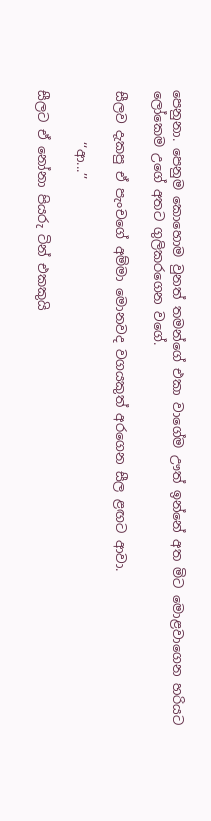පෙනුනා. පෙනුම කොහොම වුනත් තමන්ගේ එකා වාගේම ඌත් ඉන්නේ අත මිට මොළවාගෙන හරියට ලෝකෙම උගේ අතට ගුලිකරගෙන වගේ.

සීලව දැකපු ඒ පැංචගේ අම්මා මොනවද වගයකුත් අරගෙන සීල ළඟට ආවා.

        ‘‘ආ...’’

සීලට ඒ නෝනා පියරු ටින් එකකුයි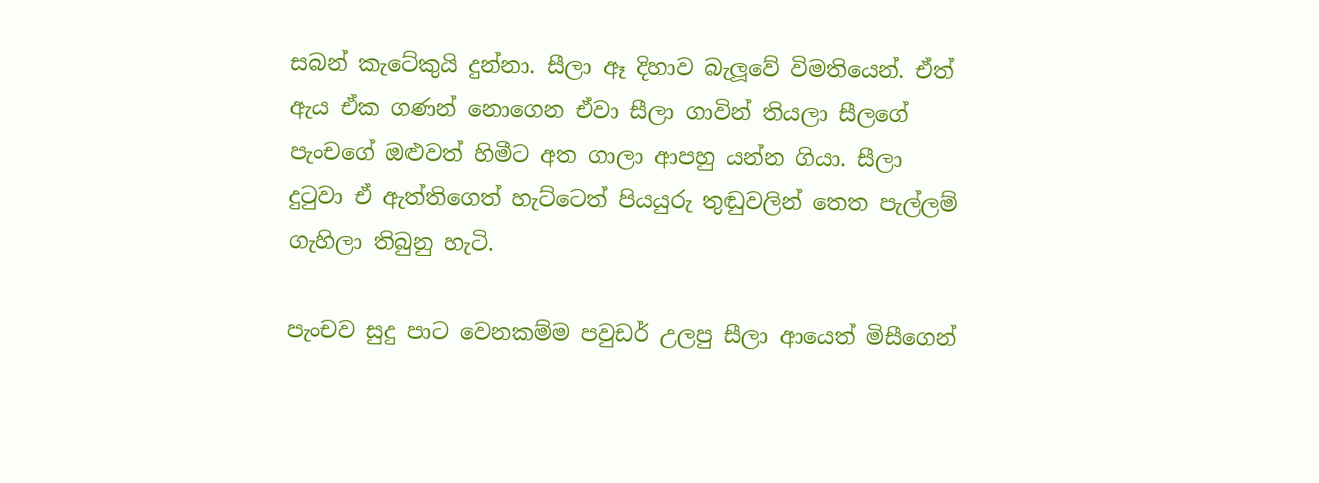සබන් කැටේකුයි දුන්නා. සීලා ඈ දිහාව බැලූවේ විමතියෙන්. ඒත් ඇය ඒක ගණන් නොගෙන ඒවා සීලා ගාවින් තියලා සීලගේ පැංචගේ ඔළුවත් හිමීට අත ගාලා ආපහු යන්න ගියා. සීලා දුටුවා ඒ ඇත්තිගෙත් හැට්ටෙත් පියයුරු තුඬුවලින් තෙත පැල්ලම් ගැහිලා තිබුනු හැටි.

පැංචව සුදු පාට වෙනකම්ම පවුඩර් උලපු සීලා ආයෙත් මිසීගෙන්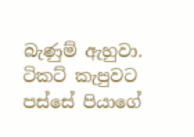බැණුම් ඇහුවා. ටිකට් කැපුවට පස්සේ පියාගේ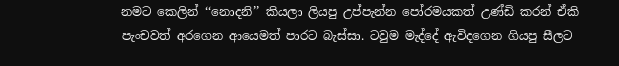නමට කෙලින් ‘‘නොදනි’’ කියලා ලියපු උප්පැන්න පෝරමයකත් උණ්ඩි කරන් ඒකි පැංචවත් අරගෙන ආයෙමත් පාරට බැස්සා. ටවුම මැද්දේ ඇවිදගෙන ගියපු සීලට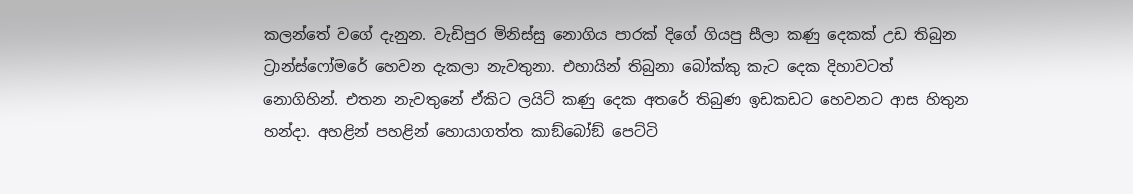කලන්තේ වගේ දැනුන. වැඩිපුර මිනිස්සු නොගිය පාරක් දිගේ ගියපු සීලා කණු දෙකක් උඩ තිබුන ට්‍රාන්ස්ෆෝමරේ හෙවන දැකලා නැවතුනා. එහායින් තිබුනා බෝක්කු කැට දෙක දිහාවටත් නොගිහින්. එතන නැවතුනේ ඒකිට ලයිට් කණු දෙක අතරේ තිබුණ ඉඩකඩට හෙවනට ආස හිතුන හන්දා. අහළින් පහළින් හොයාගත්ත කාඞ්බෝඞ් පෙට්ටි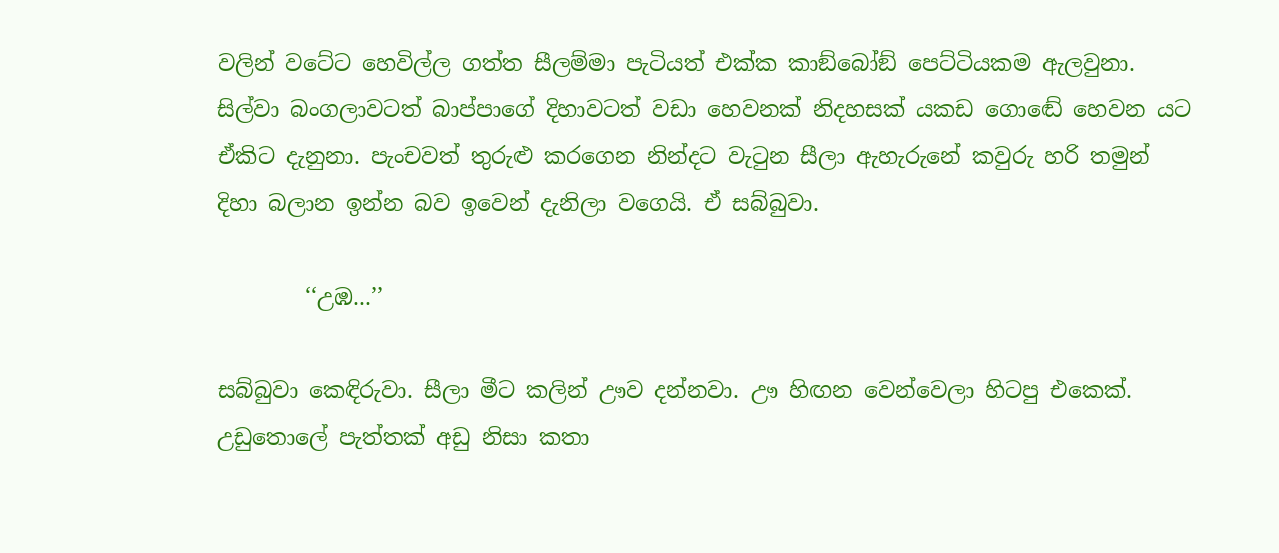වලින් වටේට හෙවිල්ල ගත්ත සීලම්මා පැටියත් එක්ක කාඞ්බෝඞ් පෙට්ටියකම ඇලවුනා. සිල්වා බංගලාවටත් බාප්පාගේ දිහාවටත් වඩා හෙවනක් නිදහසක් යකඩ ගොඬේ හෙවන යට ඒකිට දැනුනා. පැංචවත් තුරුළු කරගෙන නින්දට වැටුන සීලා ඇහැරුනේ කවුරු හරි තමුන් දිහා බලාන ඉන්න බව ඉවෙන් දැනිලා වගෙයි. ඒ සබ්බුවා.

        ‘‘උඹ...’’

සබ්බුවා කෙඳිරුවා. සීලා මීට කලින් ඌව දන්නවා. ඌ හිඟන වෙන්වෙලා හිටපු එකෙක්. උඩුතොලේ පැත්තක් අඩු නිසා කතා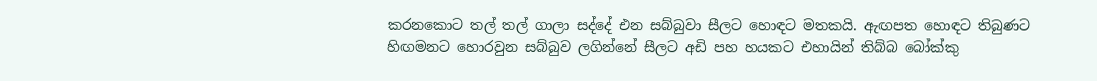කරනකොට තල් තල් ගාලා සද්දේ එන සබ්බුවා සීලට හොඳට මතකයි. ඇඟපත හොඳට තිබුණට හිඟමනට හොරවුන සබ්බුව ලගින්නේ සීලට අඩි පහ හයකට එහායින් තිබ්බ බෝක්කු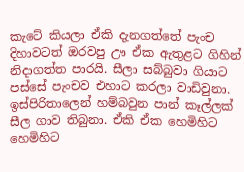කැටේ කියලා ඒකි දැනගත්තේ පැංච දිහාවටත් ඔරවපු ඌ ඒක ඇතුළට ගිහින් නිදාගත්ත පාරයි. සීලා සබ්බුවා ගියාට පස්සේ පැංචව එහාට කරලා වාඩිවුනා. ඉස්පිරිතාලෙන් හම්බවුන පාන් කෑල්ලක් සීල ගාව තිබුනා. ඒකි ඒක හෙමිහිට හෙමිහිට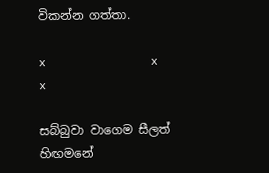විකන්න ගත්තා.

x               x               x

සබ්බුවා වාගෙම සීලත් හිඟමනේ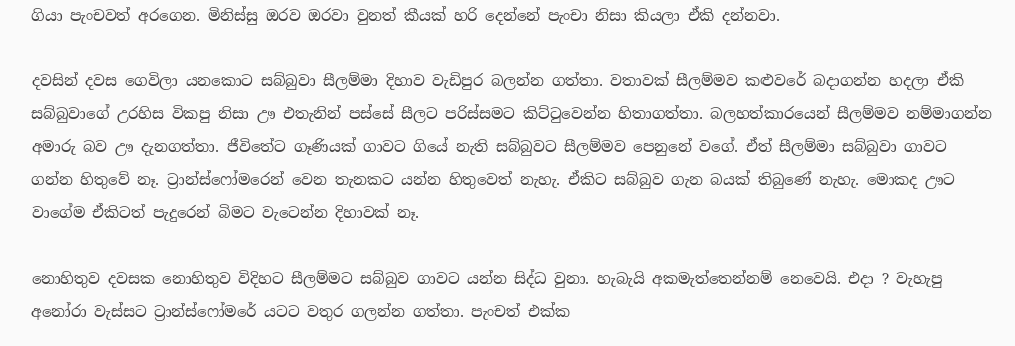ගියා පැංචවත් අරගෙන. මිනිස්සු ඔරව ඔරවා වුනත් කීයක් හරි දෙන්නේ පැංචා නිසා කියලා ඒකි දන්නවා.

දවසින් දවස ගෙවිලා යනකොට සබ්බුවා සීලම්මා දිහාව වැඩිපුර බලන්න ගත්තා. වතාවක් සීලම්මව කළුවරේ බදාගන්න හදලා ඒකි සබ්බුවාගේ උරහිස විකපු නිසා ඌ එතැනින් පස්සේ සීලට පරිස්සමට කිට්ටුවෙන්න හිතාගත්තා. බලහත්කාරයෙන් සීලම්මව නම්මාගන්න අමාරු බව ඌ දැනගත්තා. ජීවිතේට ගෑණියක් ගාවට ගියේ නැති සබ්බුවට සීලම්මව පෙනුනේ වගේ. ඒත් සීලම්මා සබ්බුවා ගාවට ගන්න හිතුවේ නෑ. ට්‍රාන්ස්ෆෝමරෙන් වෙන තැනකට යන්න හිතුවෙත් නැහැ. ඒකිට සබ්බුව ගැන බයක් තිබුණේ නැහැ. මොකද ඌට වාගේම ඒකිටත් පැදුරෙන් බිමට වැටෙන්න දිහාවක් නෑ.

නොහිතුව දවසක නොහිතුව විදිහට සීලම්මට සබ්බුව ගාවට යන්න සිද්ධ වුනා. හැබැයි අකමැත්තෙන්නම් නෙවෙයි. එදා ? වැහැපු අනෝරා වැස්සට ට්‍රාන්ස්ෆෝමරේ යටට වතුර ගලන්න ගත්තා. පැංචත් එක්ක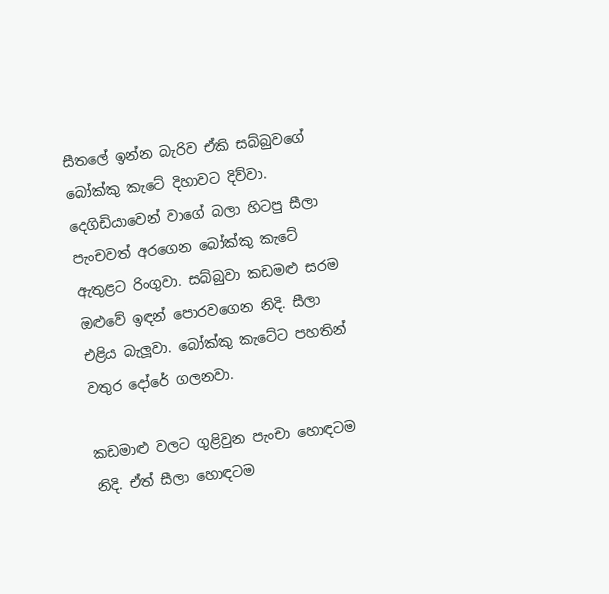සීතලේ ඉන්න බැරිව ඒකි සබ්බුවගේ බෝක්කු කැටේ දිහාවට දිව්වා. දෙගිඩියාවෙන් වාගේ බලා හිටපු සීලා පැංචවත් අරගෙන බෝක්කු කැටේ ඇතුළට රිංගුවා. සබ්බුවා කඩමළු සරම ඔළුවේ ඉඳන් පොරවගෙන නිදි. සීලා එළිය බැලූවා. බෝක්කු කැටේට පහතින් වතුර දෝරේ ගලනවා.

කඩමාළු වලට ගුළිවුන පැංචා හොඳටම නිදි. ඒත් සීලා හොඳටම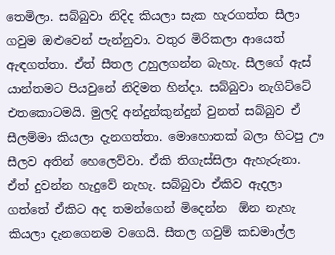තෙමිලා. සබ්බුවා නිදිද කියලා සැක හැරගත්ත සීලා ගවුම ඔළුවෙන් පැන්නුවා. වතුර මිරිකලා ආයෙත් ඇඳගත්තා. ඒත් සීතල උහුලගන්න බැහැ. සීලගේ ඇස් යාන්තමට පියවුනේ නිදිමත හින්දා. සබ්බුවා නැගිට්ටේ එතකොටමයි. මුලදි අන්දුන්කුන්දුන් වුනත් සබ්බුව ඒ සීලම්මා කියලා දැනගත්තා. මොහොතක් බලා හිටපු ඌ සීලව අතින් හෙලෙව්වා. ඒකි තිගැස්සිලා ඇහැරුනා. ඒත් දුවන්න හැදුවේ නැහැ. සබ්බුවා ඒකිව ඇදලා ගත්තේ ඒකිට අද තමන්ගෙන් මිදෙන්න  ඕන නැහැ කියලා දැනගෙනම වගෙයි. සීතල ගවුම් කඩමාල්ල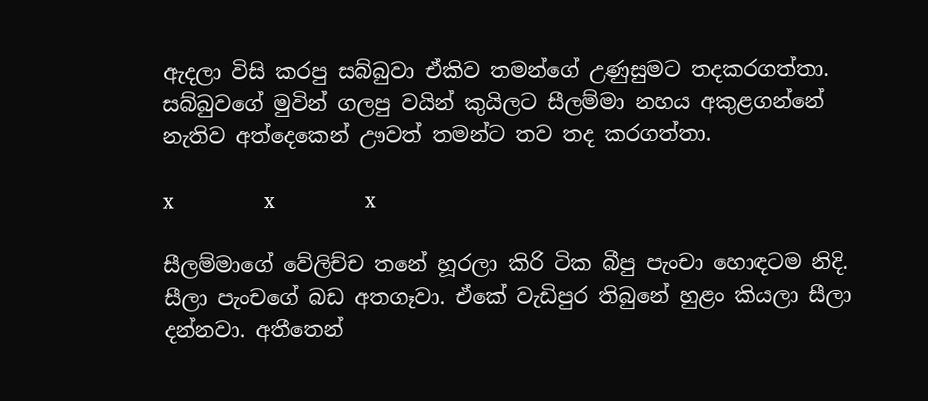ඇදලා විසි කරපු සබ්බුවා ඒකිව තමන්ගේ උණුසුමට තදකරගත්තා. සබ්බුවගේ මුවින් ගලපු වයින් කුයිලට සීලම්මා නහය අකුළගන්නේ නැතිව අත්දෙකෙන් ඌවත් තමන්ට තව තද කරගත්තා.

x               x               x

සීලම්මාගේ වේලිච්ච තනේ හූරලා කිරි ටික බීපු පැංචා හොඳටම නිදි. සීලා පැංචගේ බඩ අතගෑවා. ඒකේ වැඩිපුර තිබුනේ හුළං කියලා සීලා දන්නවා. අතීතෙන්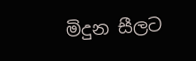මිදුන සීලට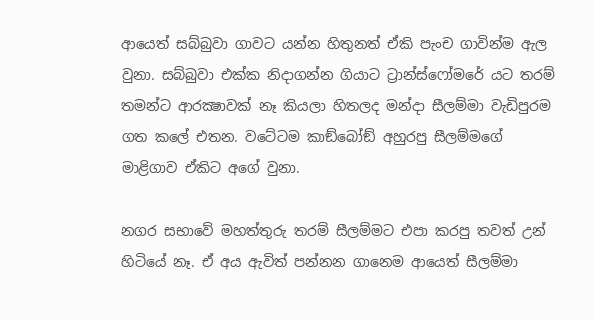ආයෙත් සබ්බුවා ගාවට යන්න හිතුනත් ඒකි පැංච ගාවින්ම ඇල වුනා. සබ්බුවා එක්ක නිදාගන්න ගියාට ට්‍රාන්ස්ෆෝමරේ යට තරම් තමන්ට ආරක්‍ෂාවක් නෑ කියලා හිතලද මන්දා සීලම්මා වැඩිපුරම ගත කලේ එතන. වටේටම කාඞ්බෝඞ් අහුරපු සීලම්මගේ මාළිගාව ඒකිට අගේ වුනා.

නගර සභාවේ මහත්තුරු තරම් සීලම්මට එපා කරපු තවත් උන් හිටියේ නෑ. ඒ අය ඇවිත් පන්නන ගානෙම ආයෙත් සීලම්මා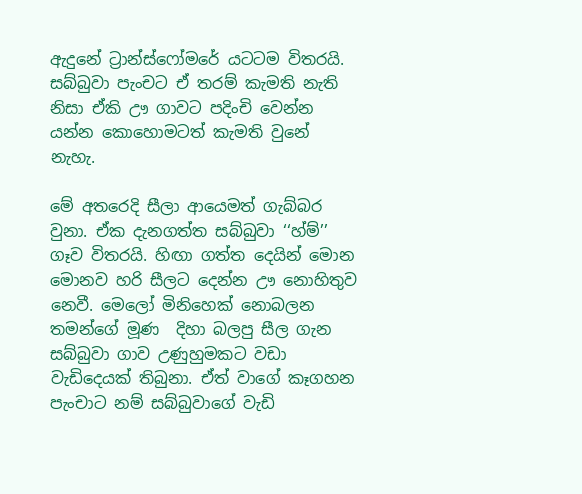ඇදුනේ ට්‍රාන්ස්ෆෝමරේ යටටම විතරයි. සබ්බුවා පැංචට ඒ තරම් කැමති නැති නිසා ඒකි ඌ ගාවට පදිංචි වෙන්න යන්න කොහොමටත් කැමති වුනේ නැහැ.

මේ අතරෙදි සීලා ආයෙමත් ගැබ්බර වුනා. ඒක දැනගත්ත සබ්බුවා ‘‘හ්ම්’’ ගෑව විතරයි. හිඟා ගත්ත දෙයින් මොන මොනව හරි සීලට දෙන්න ඌ නොහිතුව නෙවී. මෙලෝ මිනිහෙක් නොබලන තමන්ගේ මූණ  දිහා බලපු සීල ගැන සබ්බුවා ගාව උණුහුමකට වඩා වැඩිදෙයක් තිබුනා. ඒත් වාගේ කෑගහන පැංචාට නම් සබ්බුවාගේ වැඩි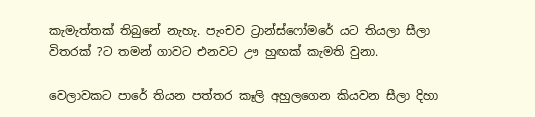කැමැත්තක් තිබුනේ නැහැ. පැංචව ට්‍රාන්ස්ෆෝමරේ යට තියලා සීලා විතරක් ?ට තමන් ගාවට එනවට ඌ හුඟක් කැමති වුනා.

වෙලාවකට පාරේ තියන පත්තර කෑලි අහුලගෙන කියවන සීලා දිහා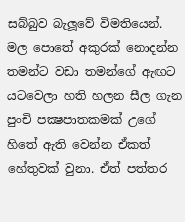සබ්බුව බැලූවේ විමතියෙන්. මල පොතේ අකුරක් නොදන්න තමන්ට වඩා තමන්ගේ ඇඟට යටවෙලා හති හලන සීල ගැන පුංචි පක්‍ෂපාතකමක් උගේ හිතේ ඇති වෙන්න ඒකත් හේතුවක් වුනා. ඒත් පත්තර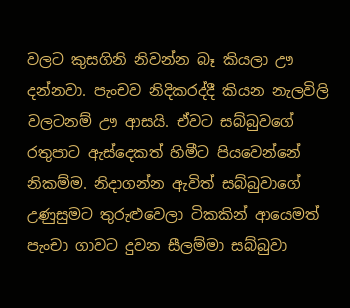වලට කුසගිනි නිවන්න බෑ කියලා ඌ දන්නවා. පැංචව නිදිකරද්දී කියන නැලවිලි වලටනම් ඌ ආසයි. ඒවට සබ්බුවගේ රතුපාට ඇස්දෙකත් හිමීට පියවෙන්නේ නිකම්ම. නිදාගන්න ඇවිත් සබ්බුවාගේ උණුසුමට තුරුළුවෙලා ටිකකින් ආයෙමත් පැංචා ගාවට දුවන සීලම්මා සබ්බුවා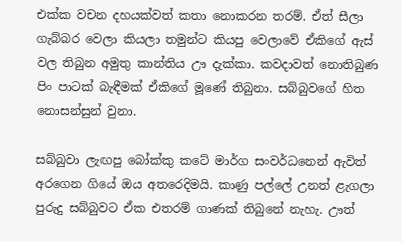එක්ක වචන දහයක්වත් කතා නොකරන තරම්. ඒත් සීලා ගැබ්බර වෙලා කියලා තමුන්ට කියපු වෙලාවේ ඒකිගේ ඇස් වල තිබුන අමුතු කාන්තිය ඌ දැක්කා. කවදාවත් නොතිබුණ පිං පාටක් බැඳීමක් ඒකිගේ මූණේ තිබුනා. සබ්බුවගේ හිත නොසන්සුන් වුනා.

සබ්බුවා ලැඟපු බෝක්කු කටේ මාර්ග සංවර්ධනෙන් ඇවිත් අරගෙන ගියේ ඔය අතරෙදිමයි. කාණු පල්ලේ උනත් ළැගලා පුරුදු සබ්බුවට ඒක එතරම් ගාණක් තිබුනේ නැහැ. ඌත්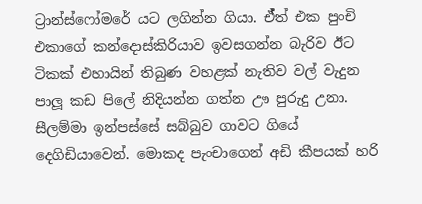ට්‍රාන්ස්ෆෝමරේ යට ලගින්න ගියා. ඒ්ත් එක පුංචි එකාගේ කන්දොස්කිරියාව ඉවසගන්න බැරිව ඊට ටිකක් එහායින් තිබුණ වහළක් නැතිව වල් වැදුන පාලූ කඩ පිලේ නිදියන්න ගත්න ඌ පුරුදු උනා. සීලම්මා ඉන්පස්සේ සබ්බුව ගාවට ගියේ දෙගිඩියාවෙන්. මොකද පැංචාගෙන් අඩි කීපයක් හරි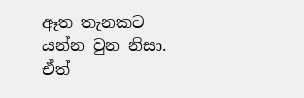ඈත තැනකට යන්න වුන නිසා. ඒත්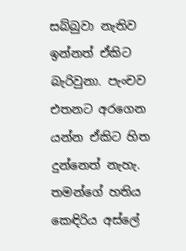සබ්බුවා නැතිව ඉන්නත් ඒකිට බැරිවුනා. පැංචව එතනට අරගෙන යන්න ඒකිට හිත දුන්නෙත් නැහැ. තමන්ගේ හතිය කෙඳිරිය අස්ලේ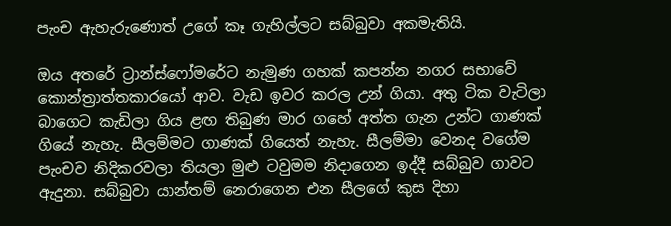පැංච ඇහැරුණොත් උගේ කෑ ගැහිල්ලට සබ්බුවා අකමැතියි.

ඔය අතරේ ට්‍රාන්ස්ෆෝමරේට නැමුණ ගහක් කපන්න නගර සභාවේ කොන්ත්‍රාත්තකාරයෝ ආව. වැඩ ඉවර කරල උන් ගියා. අතු ටික වැටිලා බාගෙට කැඩිලා ගිය ළඟ තිබුණ මාර ගහේ අත්ත ගැන උන්ට ගාණක් ගියේ නැහැ. සීලම්මට ගාණක් ගියෙත් නැහැ. සීලම්මා වෙනද වගේම පැංචව නිදිකරවලා තියලා මුළු ටවුමම නිදාගෙන ඉද්දී සබ්බුව ගාවට ඇදුනා. සබ්බුවා යාන්තම් නෙරාගෙන එන සීලගේ කුස දිහා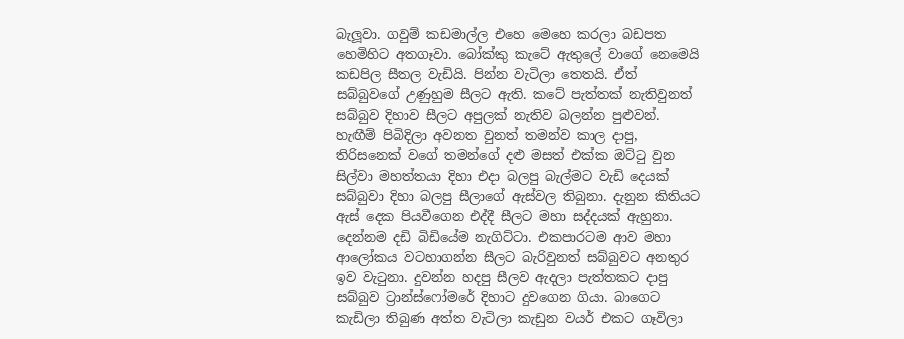බැලූවා. ගවුම් කඩමාල්ල එහෙ මෙහෙ කරලා බඩපත හෙමිහිට අතගෑවා. බෝක්කු කැටේ ඇතුලේ වාගේ නෙමෙයි කඩපිල සීතල වැඩියි. පින්න වැටිලා තෙතයි. ඒත් සබ්බුවගේ උණුහුම සීලට ඇති. කටේ පැත්තක් නැතිවුනත් සබ්බුව දිහාව සීලට අපුලක් නැතිව බලන්න පුළුවන්. හැඟීම් පිබිදිලා අවනත වුනත් තමන්ව කාල දාපු, තිරිසනෙක් වගේ තමන්ගේ දළු මසත් එක්ක ඔට්ටු වුන සිල්වා මහත්තයා දිහා එදා බලපු බැල්මට වැඩි දෙයක් සබ්බුවා දිහා බලපු සීලාගේ ඇස්වල තිබුනා. දැනුන කිතියට ඇස් දෙක පියවීගෙන එද්දී සීලට මහා සද්දයක් ඇහුනා. දෙන්නම දඩි බිඩියේම නැගිට්ටා. එකපාරටම ආව මහා ආලෝකය වටහාගන්න සීලට බැරිවුනත් සබ්බුවට අනතුර ඉව වැටුනා. දුවන්න හදපු සීලව ඇදලා පැත්තකට දාපු සබ්බුව ට්‍රාන්ස්ෆෝමරේ දිහාට දුවගෙන ගියා. බාගෙට කැඩිලා තිබුණ අත්ත වැටිලා කැඩුන වයර් එකට ගෑවිලා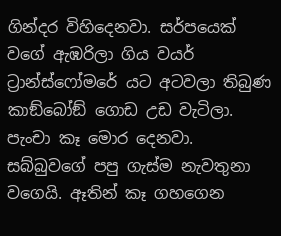ගින්දර විහිදෙනවා. සර්පයෙක් වගේ ඇඹරිලා ගිය වයර් ට්‍රාන්ස්ෆෝමරේ යට අටවලා තිබුණ කාඞ්බෝඞ් ගොඩ උඩ වැටිලා. පැංචා කෑ මොර දෙනවා. සබ්බුවගේ පපු ගැස්ම නැවතුනා වගෙයි. ඈතින් කෑ ගහගෙන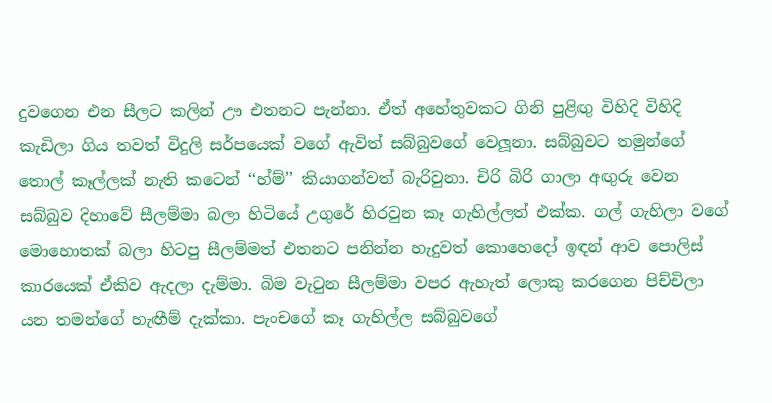දුවගෙන එන සීලට කලින් ඌ එතනට පැන්නා. ඒත් අහේතුවකට ගිනි පුළිඟු විහිදි විහිදි කැඩිලා ගිය තවත් විදුලි සර්පයෙක් වගේ ඇවිත් සබ්බුවගේ වෙලූනා. සබ්බුවට තමුන්ගේ තොල් කෑල්ලක් නැති කටෙන් ‘‘හ්ම්’’ කියාගන්වත් බැරිවුනා. චිරි බිරි ගාලා අඟුරු වෙන සබ්බුව දිහාවේ සීලම්මා බලා හිටියේ උගුරේ හිරවුන කෑ ගැහිල්ලත් එක්ක. ගල් ගැහිලා වගේ මොහොතක් බලා හිටපු සීලම්මත් එතනට පනින්න හැදුවත් කොහෙදෝ ඉඳන් ආව පොලිස් කාරයෙක් ඒකිව ඇදලා දැම්මා. බිම වැටුන සීලම්මා වපර ඇහැත් ලොකු කරගෙන පිච්චිලා යන තමන්ගේ හැඟීම් දැක්කා. පැංචගේ කෑ ගැහිල්ල සබ්බුවගේ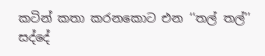කටින් කතා කරනකොට එන ‘‘තල් තල්’’ සද්දේ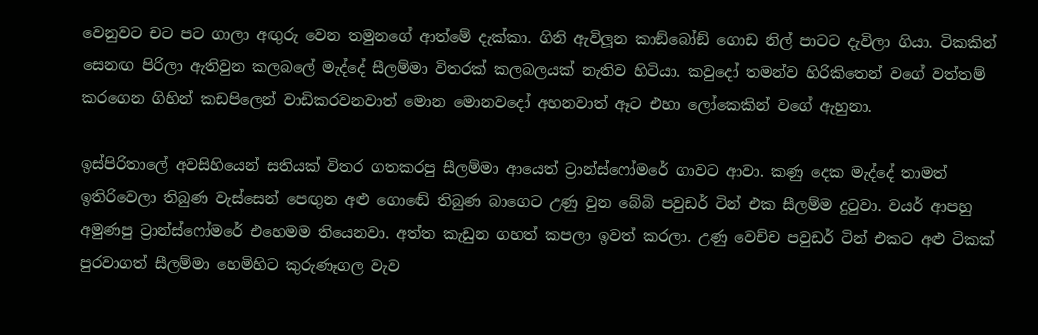වෙනුවට චට පට ගාලා අඟුරු වෙන තමුනගේ ආත්මේ දැක්කා. ගිනි ඇවිලූන කාඞ්බෝඞ් ගොඩ නිල් පාටට දැවිලා ගියා. ටිකකින් සෙනඟ පිරිලා ඇතිවුන කලබලේ මැද්දේ සීලම්මා විතරක් කලබලයක් නැතිව හිටියා. කවුදෝ තමන්ව හිරිකිතෙන් වගේ වත්තම් කරගෙන ගිහින් කඩපිලෙන් වාඩිකරවනවාත් මොන මොනවදෝ අහනවාත් ඈට එහා ලෝකෙකින් වගේ ඇහුනා.

ඉස්පිරිතාලේ අවසිහියෙන් සතියක් විතර ගතකරපු සීලම්මා ආයෙත් ට්‍රාන්ස්ෆෝමරේ ගාවට ආවා. කණු දෙක මැද්දේ තාමත් ඉතිරිවෙලා තිබුණ වැස්සෙන් පෙඟුන අළු ගොඬේ තිබුණ බාගෙට උණු වුන බේබි පවුඩර් ටින් එක සීලම්ම දුටුවා. වයර් ආපහු අමුණපු ට්‍රාන්ස්ෆෝමරේ එහෙමම තියෙනවා. අත්ත කැඩුන ගහත් කපලා ඉවත් කරලා. උණු වෙච්ච පවුඩර් ටින් එකට අළු ටිකක් පුරවාගත් සීලම්මා හෙමිහිට කුරුණෑගල වැව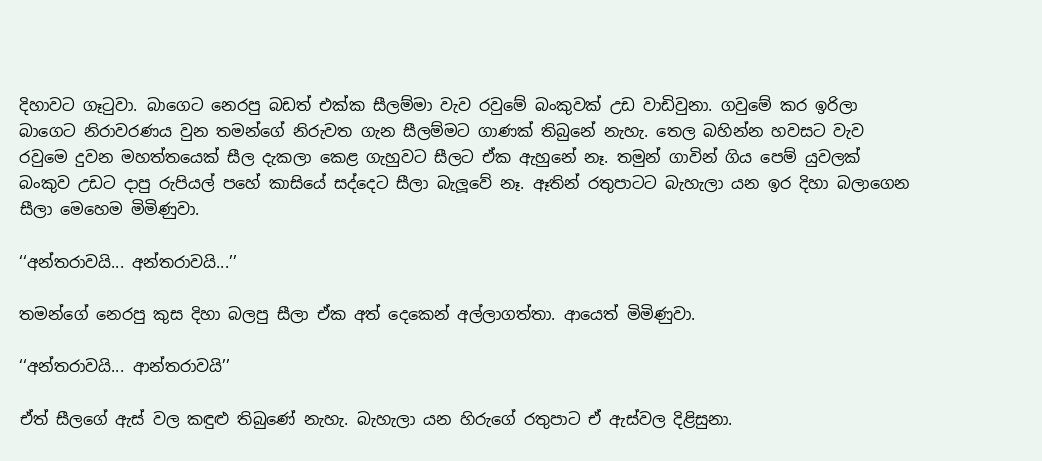දිහාවට ගෑටුවා. බාගෙට නෙරපු බඩත් එක්ක සීලම්මා වැව රවුමේ බංකුවක් උඩ වාඩිවුනා. ගවුමේ කර ඉරිලා බාගෙට නිරාවරණය වුන තමන්ගේ නිරුවත ගැන සීලම්මට ගාණක් තිබුනේ නැහැ. තෙල බහින්න හවසට වැව රවුමෙ දුවන මහත්තයෙක් සීල දැකලා කෙළ ගැහුවට සීලට ඒක ඇහුනේ නෑ. තමුන් ගාවින් ගිය පෙම් යුවලක් බංකුව උඩට දාපු රුපියල් පහේ කාසියේ සද්දෙට සීලා බැලූවේ නෑ. ඈතින් රතුපාටට බැහැලා යන ඉර දිහා බලාගෙන සීලා මෙහෙම මිමිණුවා.

‘‘අන්තරාවයි... අන්තරාවයි...’’

තමන්ගේ නෙරපු කුස දිහා බලපු සීලා ඒක අත් දෙකෙන් අල්ලාගත්තා. ආයෙත් මිමිණුවා.

‘‘අන්තරාවයි... ආන්තරාවයි’’

ඒත් සීලගේ ඇස් වල කඳුළු තිබුණේ නැහැ. බැහැලා යන හිරුගේ රතුපාට ඒ ඇස්වල දිළිසුනා.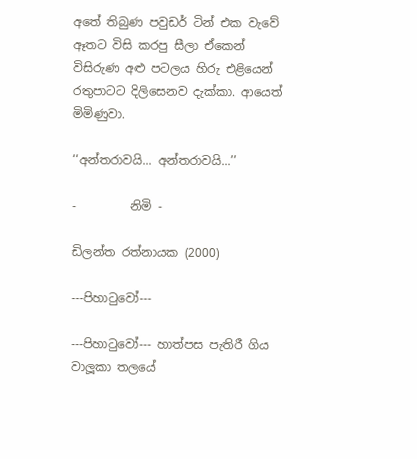අතේ තිබුණ පවුඩර් ටින් එක වැවේ ඈතට විසි කරපු සීලා ඒකෙන් විසිරුණ අළු පටලය හිරු එළියෙන් රතුපාටට දිලිසෙනව දැක්කා. ආයෙත් මිමිණුවා.

‘‘අන්තරාවයි... අන්තරාවයි...’’

-         නිමි -

ඩිලන්ත රත්නායක (2000)

---පිහාටුවෝ---

---පිහාටුවෝ--- හාත්පස පැතිරී ගිය වාලූකා තලයේ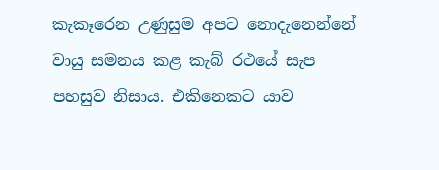කැකෑරෙන උණුසුම අපට නොදැනෙන්නේ වායු සමනය කළ කැබ් රථයේ සැප පහසුව නිසාය. එකිනෙකට යාව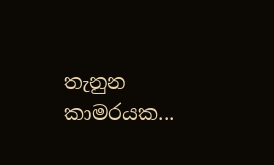තැනුන කාමරයක...